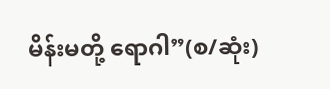မိန်းမတို့ ရောဂါ”(စ/ဆုံး)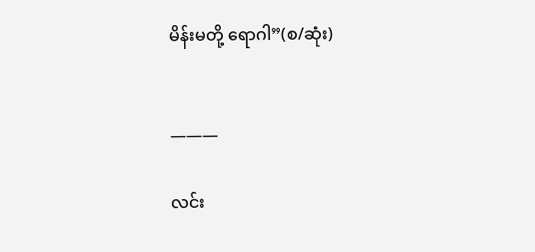မိန်းမတို့ ရောဂါ”(စ/ဆုံး)


———

လင်း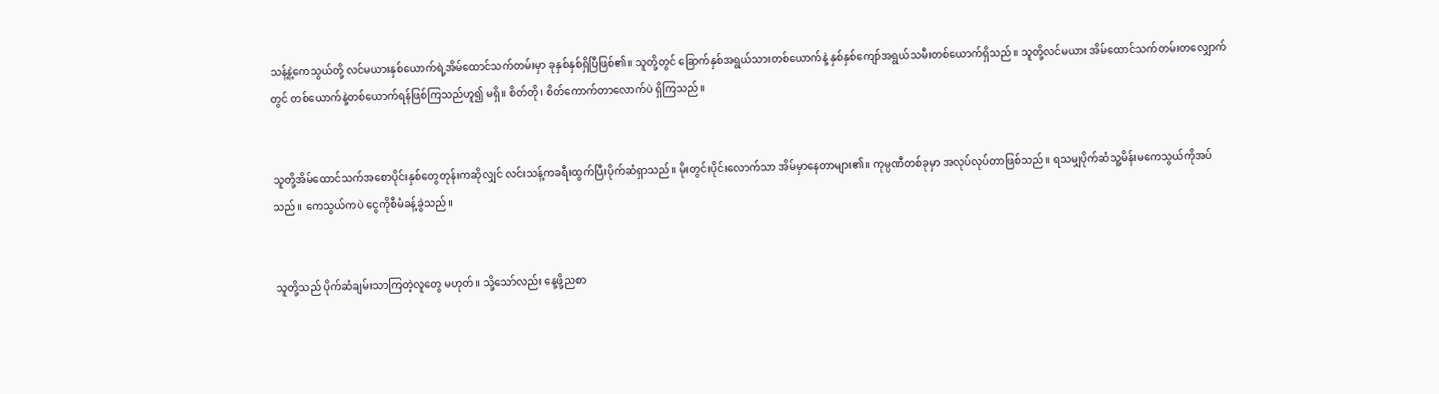သန့်နဲ့‌ကေသွယ်တို့ လင်မယားနှစ်ယောက်ရဲ့အိမ်ထောင်သက်တမ်းမှာ ခုနှစ်နှစ်ရှိပြီဖြစ်၏။ သူတို့တွင် ခြောက်နှစ်အရွယ်သားတစ်ယောက်နဲ့ နှစ်နှစ်ကျော်အရွယ်သမီးတစ်ယောက်ရှိသည်။ သူတို့လင်မယား အိမ်ထောင်သက်တမ်းတလျှောက်တွင် တစ်ယောက်နဲ့တစ်ယောက်ရန်ဖြစ်ကြသည်ဟူ၍ မရှိ။ စိတ်တို၊ စိတ်ကောက်တာလောက်ပဲ ရှိကြသည်။


သူတို့အိမ်ထောင်သက်အစောပိုင်းနှစ်‌တွေတုန်းကဆိုလျှင် လင်းသန့်ကခရီးထွက်ပြီးပိုက်ဆံရှာ‌သည်။ မိုးတွင်းပိုင်းလောက်သာ အိမ်မှာနေတာများ၏။ ကုမ္ပဏီတစ်ခုမှာ အလုပ်လုပ်တာဖြစ်သည်။ ရသမျှပိုက်ဆံသူ့မိန်းမကေသွယ်ကိုအပ်သည်။ ကေသွယ်ကပဲ ငွေကိုစီမံခန့်ခွဲသည်။


သူတို့သည် ပိုက်ဆံချမ်းသာကြတဲ့လူတွေ မဟုတ်။ သို့သော်လည်း နေ့ဖို့ညစာ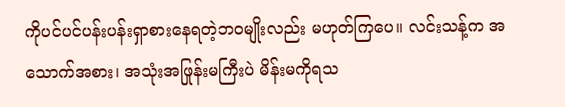ကိုပင်ပင်ပန်းပန်းရှာစားနေရတဲ့ဘဝမျိုးလည်း မဟုတ်ကြပေ။ လင်းသန့်က အသောက်အစား၊ အသုံးအဖြုန်းမကြီးပဲ မိန်းမကိုရသ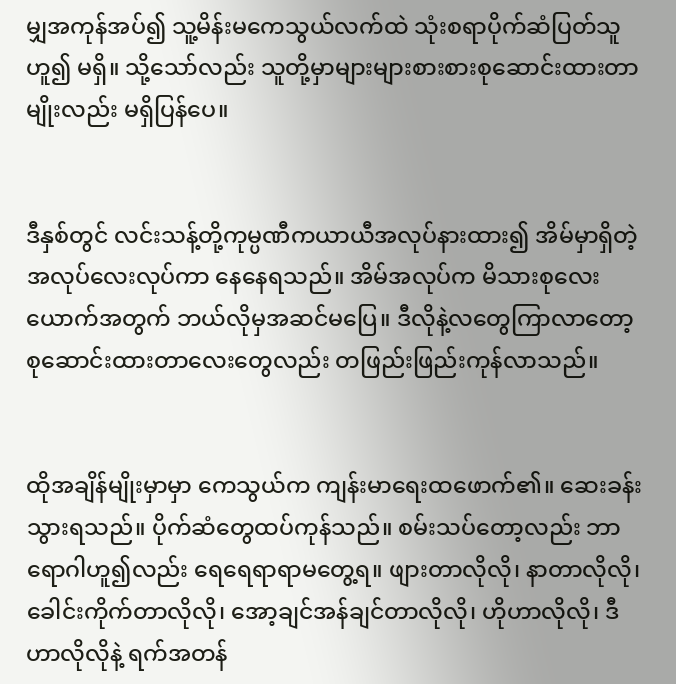မျှအကုန်အပ်၍ သူ့မိန်းမကေသွယ်လက်ထဲ သုံးစရာပိုက်ဆံပြတ်သူဟူ၍ မရှိ။ သို့သော်လည်း သူတို့မှာများများစားစားစုဆောင်းထားတာမျိုးလည်း မရှိပြန်ပေ။


ဒီနှစ်တွင်‌ လင်းသန့်တို့ကုမ္ပဏီကယာယီအလုပ်နားထား၍ အိမ်မှာရှိတဲ့အလုပ်လေးလုပ်ကာ နေ‌နေရသည်။ အိမ်အလုပ်က မိသားစုလေးယောက်အတွက် ဘယ်လိုမှအဆင်မပြေ။ ဒီလိုနဲ့လတွေကြာလာတော့ စုဆောင်းထားတာလေးတွေလည်း တဖြည်းဖြည်းကုန်လာသည်။


ထိုအချိန်မျိုးမှာမှာ ကေသွယ်က ကျန်းမာရေးထဖောက်၏။ ဆေးခန်းသွားရသည်။ ပိုက်ဆံတွေထပ်ကုန်သည်။ စမ်းသပ်တော့လည်း ဘာရောဂါဟူ၍လည်း ရေရေရာရာမတွေ့ရ။ ဖျားတာလိုလို၊ နာတာလိုလို၊ ခေါင်းကိုက်တာလိုလို၊ အော့ချင်အန်ချင်တာလိုလို၊ ဟိုဟာလိုလို၊ ဒီဟာလိုလိုနဲ့ ရက်အတန်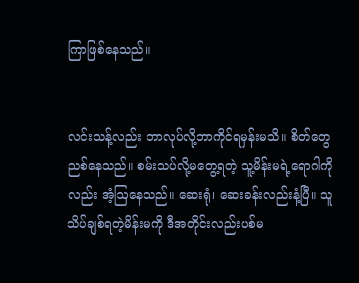ကြာဖြစ်နေသည်။


လင်းသန့်လည်း ဘာလုပ်လို့ဘာကိုင်ရမှန်းမသိ။ စိတ်တွေညစ်နေသည်။ စမ်းသပ်လို့မတွေ့ရတဲ့ သူ့မိန်းမရဲ့ရောဂါကိုလည်း အံ့ဩနေသည်။ ဆေးရုံ၊ ဆေးခန်းလည်းနံ့ပြီ။ သူသိပ်ချစ်ရတဲ့မိန်းမကို ဒီအတိုင်းလည်းပစ်မ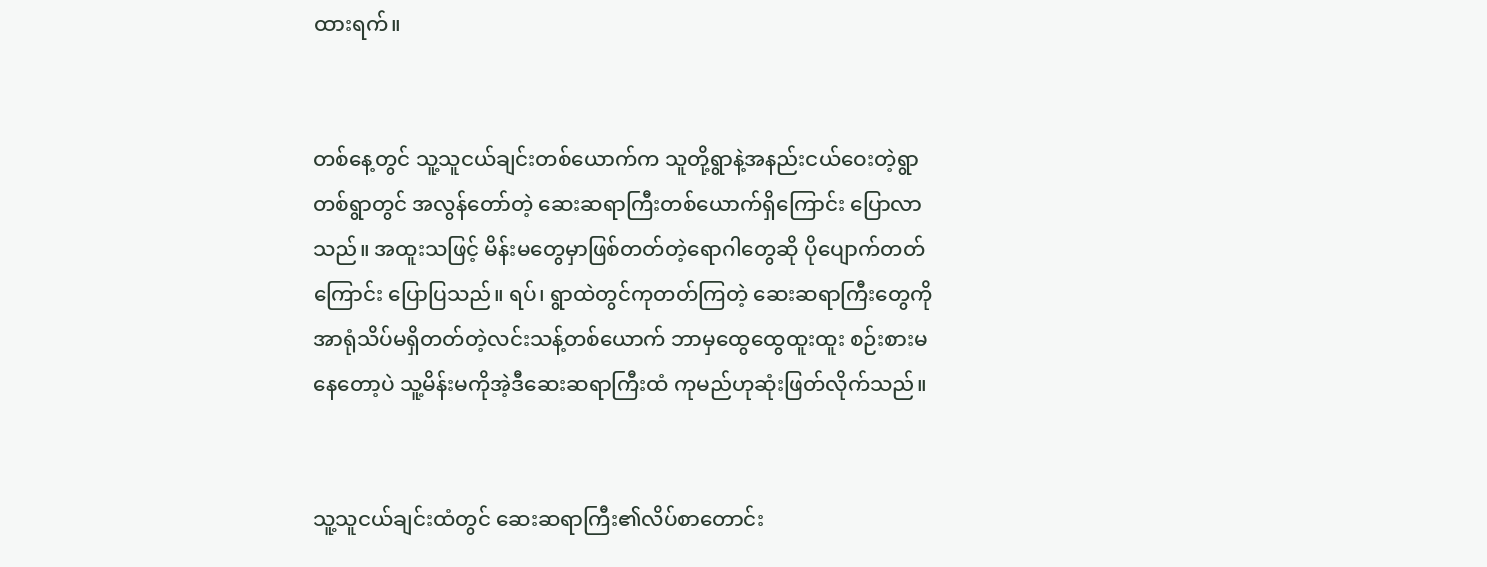ထားရက်။


တစ်နေ့တွင် သူ့သူငယ်ချင်းတစ်ယောက်က သူတို့ရွာနဲ့အနည်းငယ်ဝေးတဲ့ရွာတစ်ရွာတွင် အလွန်တော်တဲ့ ဆေးဆရာကြီးတစ်ယောက်ရှိကြောင်း ပြောလာသည်။ အထူးသဖြင့် မိန်းမတွေမှာဖြစ်တတ်တဲ့‌ရောဂါတွေဆို ပိုပျောက်တတ်ကြောင်း ပြောပြသည်။ ရပ်၊ ရွာထဲတွင်ကု‌‌တတ်ကြတဲ့ ဆေးဆရာကြီးတွေကို အာရုံသိပ်မရှိတတ်တဲ့လင်းသန့်တစ်ယောက် ဘာမှထွေထွေထူးထူး စဉ်းစားမနေတော့ပဲ သူ့မိန်းမကိုအဲ့ဒီဆေးဆရာကြီးထံ ကုမည်ဟုဆုံးဖြတ်လိုက်သည်။


သူ့သူငယ်ချင်းထံတွင် ဆေးဆရာကြီး၏လိပ်စာ‌တောင်း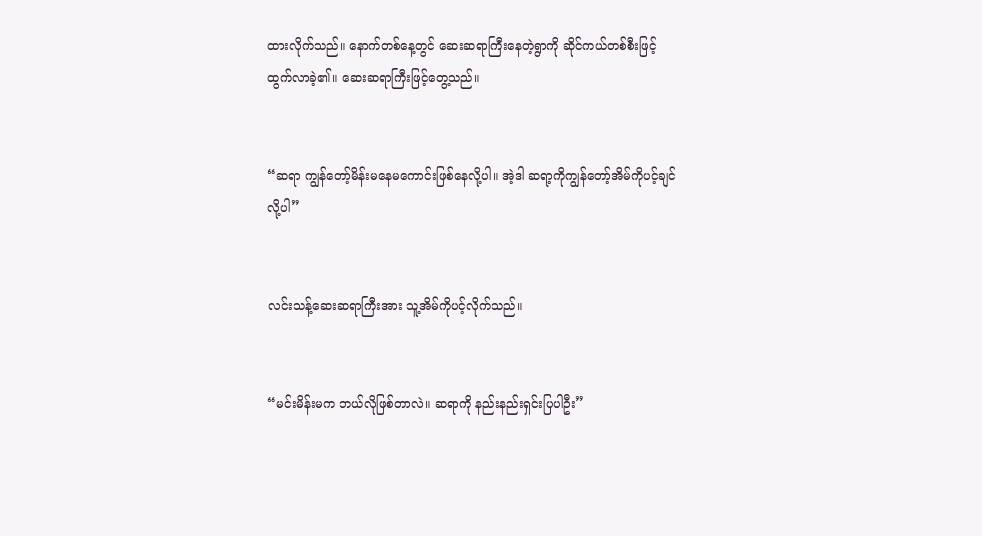ထားလိုက်သည်။ နောက်တစ်နေ့တွင် ဆေးဆရာကြီးနေတဲ့ရွာကို ဆိုင်ကယ်တစ်စီးဖြင့် ထွက်လာခဲ့၏။ ဆေးဆရာကြီးဖြင့်တွေ့သည်။


“ဆရာ ကျွန်တော့်မိန်းမနေမကောင်းဖြစ်နေလို့ပါ။ အဲ့ဒါ ဆရာ့ကိုကျွန်တော့်အိမ်ကိုပင့်ချင်လို့ပါ”


လင်းသန့်ဆေးဆရာကြီးအား သူ့အိမ်ကိုပင့်လိုက်သည်။


“မင်းမိန်းမက ဘယ်လိုဖြစ်တာလဲ။ ဆရာကို နည်းနည်းရှင်းပြပါဦး”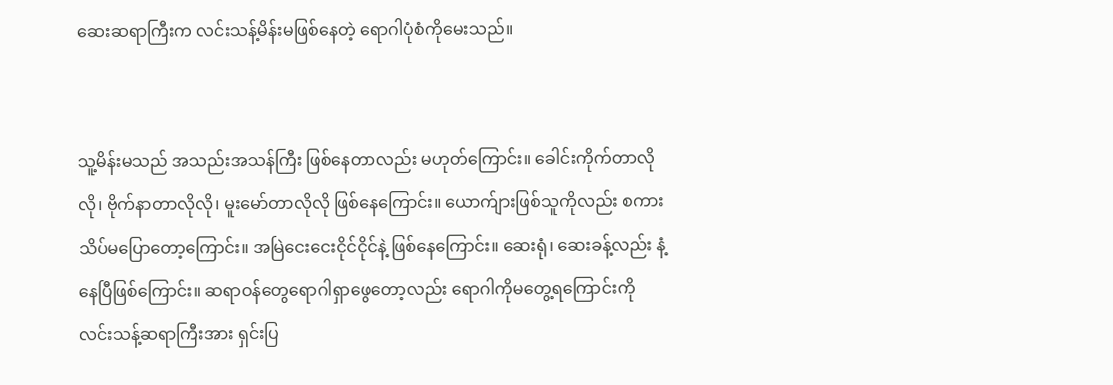ဆေးဆရာကြီးက လင်းသန့်မိန်းမဖြစ်‌နေတဲ့ ရောဂါပုံစံကိုမေးသည်။


သူ့မိန်းမသည် အသည်းအသန်ကြီး ဖြစ်နေတာလည်း မဟုတ်ကြောင်း။ ခေါင်းကိုက်တာလိုလို၊ ဗိုက်နာတာလိုလို၊ မူးမော်တာလိုလို ဖြစ်နေကြောင်း။ ယောက်ျားဖြစ်သူကိုလည်း စကားသိပ်မပြောတော့ကြောင်း။ အမြဲငေးငေးငိုင်ငိုင်နဲ့ ဖြစ်နေကြောင်း။ ဆေးရုံ၊ ဆေးခန့်လည်း နံ့နေပြီဖြစ်ကြောင်း။ ဆရာဝန်တွေရောဂါရှာဖွေတော့လည်း ရောဂါကိုမတွေ့ရကြောင်းကို လင်းသန့်ဆရာကြီးအား ရှင်းပြ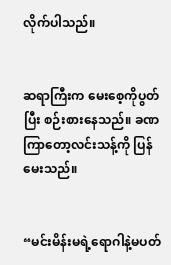လိုက်ပါသည်။


ဆရာကြီးက မေးစေ့ကိုပွတ်ပြီး စဉ်းစားနေသည်။ ခဏကြာတော့လင်းသန့်ကို ပြန်မေးသည်။


“မင်းမိန်းမရဲ့ရောဂါနဲ့မပတ်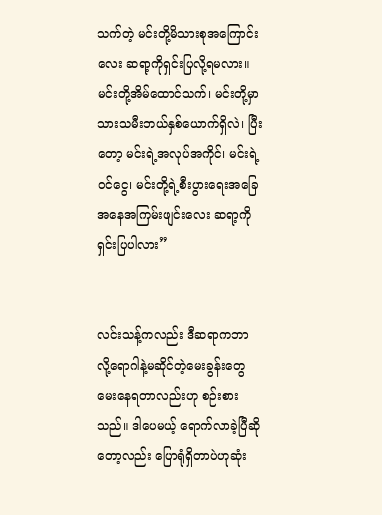သက်တဲ့ မင်းတို့မိသားစုအကြောင်းလေး ဆရာ့ကိုရှင်းပြလို့ရမလား။ မင်းတို့အိမ်ထောင်သက်၊ မင်းတို့မှာ သားသမီးဘယ်နှစ်ယောက်ရှိလဲ၊ ပြီးတော့ မင်းရဲ့အလုပ်အကိုင်၊ မင်းရဲ့ဝင်ငွေ၊ မင်းတို့ရဲ့စီးပွားရေးအခြေအနေအကြမ်းဖျင်းလေး ဆရာ့ကိုရှင်းပြပါလား”


လင်းသန့်ကလည်း ဒီဆရာကဘာလို့‌ရောဂါနဲ့မဆိုင်တဲ့မေးခွန်းတွေ မေးနေရတာလည်းဟု စဉ်းစားသည်။ ဒါပေမယ့် ရောက်လာခဲ့ပြီဆိုတော့လည်း ပြောရုံရှိတာပဲဟုဆုံး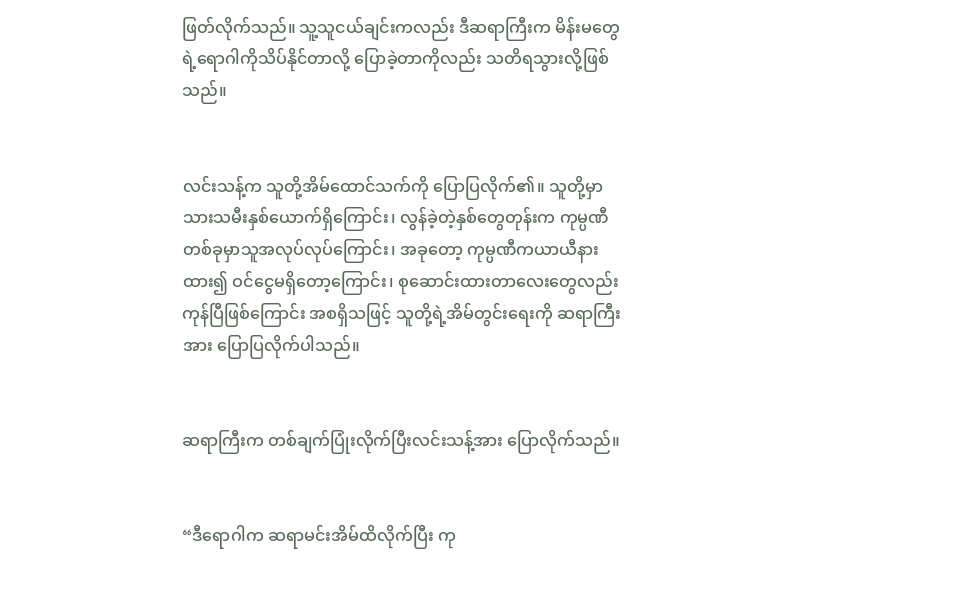ဖြတ်လိုက်သည်။ သူ့သူငယ်ချင်းကလည်း ဒီဆရာကြီးက မိန်းမတွေရဲ့ရောဂါကိုသိပ်နိုင်တာလို့ ပြောခဲ့တာကိုလည်း သတိရသွားလို့ဖြစ်သည်။


လင်းသန့်က သူတို့အိမ်ထောင်သက်ကို ပြောပြလိုက်၏။ သူတို့မှာ သားသမီးနှစ်ယောက်ရှိကြောင်း၊ လွန်ခဲ့တဲ့နှစ်တွေတုန်းက ကုမ္ပဏီတစ်ခုမှာသူအလုပ်လုပ်ကြောင်း၊ အခု‌တော့ ကုမ္ပဏီကယာယီနားထား၍ ဝင်‌ငွေမရှိ‌တော့ကြောင်း၊ စုဆောင်းထားတာလေးတွေလည်း ကုန်ပြီဖြစ်ကြောင်း အစရှိသဖြင့် သူတို့ရဲ့အိမ်တွင်းရေးကို ဆရာကြီးအား ပြောပြလိုက်ပါသည်။


ဆရာကြီးက တစ်ချက်ပြုံးလိုက်ပြီးလင်းသန့်အား ပြောလိုက်သည်။


“ဒီရောဂါက ဆရာမင်းအိမ်ထိလိုက်ပြီး ကု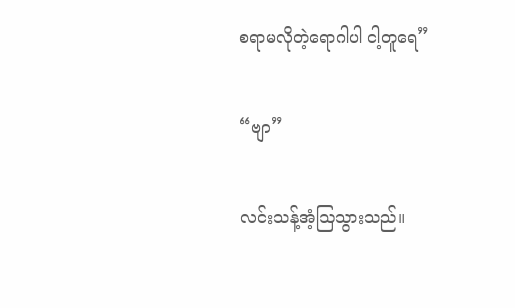စရာမလိုတဲ့ရောဂါပါ ငါ့တူရေ”


“ဗျာ”


လင်းသန့်အံ့ဩသွားသည်။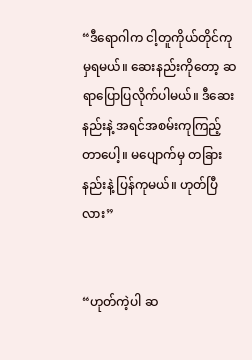“ဒီရောဂါက ငါ့တူကိုယ်တိုင်ကုမှရမယ်။ ဆေးနည်းကိုတော့ ဆရာပြောပြလိုက်ပါမယ်။ ဒီဆေးနည်းနဲ့ အရင်အစမ်းကုကြည့်တာပေါ့။ မပျောက်မှ တခြားနည်းနဲ့ ပြန်ကုမယ်။ ဟုတ်ပြီလား”


“ဟုတ်ကဲ့ပါ ဆ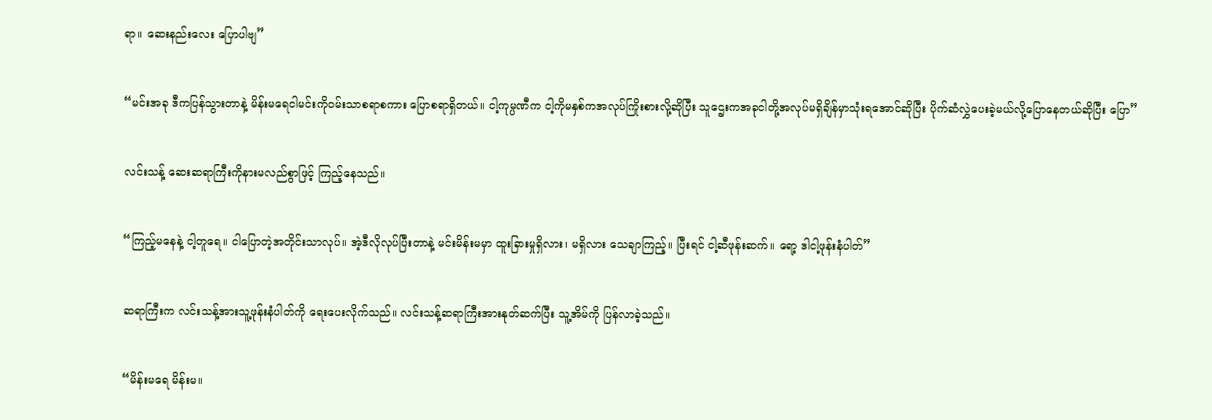ရာ။ ဆေးနည်းလေး ပြောပါဗျ”


“မင်းအခု ဒီကပြန်သွားတာနဲ့ မိန်းမရေငါမင်းကိုဝမ်းသာစရာစကား ပြောစရာရှိတယ်။ ငါ့ကုမ္ပဏီက ငါ့ကိုမနှစ်ကအလုပ်ကြိုးစားလို့ဆိုပြီး သူဌေးကအခု‌‌ငါတို့အလုပ်မရှိချိန်မှာသုံးရအောင်ဆိုပြီး ပိုက်ဆံလွှဲပေးခဲ့မယ်လို့ပြောနေတယ်ဆိုပြီး ပြော”


လင်းသန့် ဆေးဆရာကြီးကိုနားမလည်စွာဖြင့် ကြည့်နေသည်။


“ကြည့်မနေနဲ့ ငါ့တူရေ။ ငါပြောတဲ့အတိုင်းသာလုပ်။ အဲ့ဒီလိုလုပ်ပြီးတာနဲ့ မင်းမိန်းမမှာ ထူးခြားမှုရှိလား၊ မရှိလား သေချာကြည့်။ ပြီးရင် ငါ့ဆီဖုန်းဆက်။ ရော့ ဒါငါ့ဖုန်းနံပါတ်”


ဆရာကြီးက လင်းသန့်အားသူ့ဖုန်းနံပါတ်ကို ရေးပေးလိုက်သည်။ လင်းသန့်ဆရာကြီးအားနုတ်ဆက်ပြီး သူ့အိမ်ကို ပြန်လာခဲ့သည်။


“မိန်းမရေ မိန်းမ။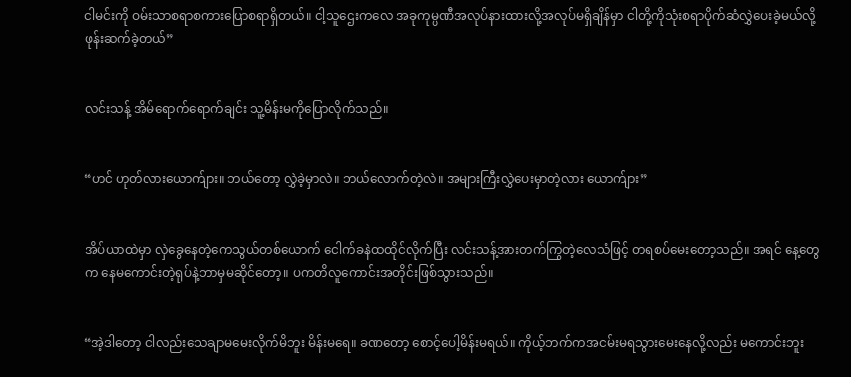ငါမင်းကို ဝမ်းသာစရာစကားပြောစရာရှိတယ်။ ငါ့သူဌေးကလေ အခုကုမ္ပဏီအလုပ်နားထားလို့အလုပ်မရှိချိန်မှာ ငါတို့ကိုသုံးစရာပိုက်ဆံလွှဲပေးခဲ့မယ်လို့ ဖုန်းဆက်ခဲ့တယ်”


လင်းသန့် အိမ်ရောက်ရောက်ချင်း သူ့မိန်းမကိုပြောလိုက်သည်။


“ဟင် ဟုတ်လားယောက်ျား။ ဘယ်တော့ လွှဲခဲ့မှာလဲ။ ဘယ်လောက်တဲ့လဲ။ အများကြီးလွှဲပေးမှာတဲ့လား ယောက်ျား”


အိပ်ယာထဲမှာ လှဲခွေနေတဲ့ကေသွယ်တစ်ယောက် ငေါက်ခနဲထထိုင်လိုက်ပြီး လင်းသန့်အားတက်ကြွတဲ့လေသံဖြင့် တရစပ်မေးတော့သည်။ အရင် နေ့တွေက နေမကောင်းတဲ့ရုပ်နဲ့ဘာမှမဆိုင်တော့။ ပကတိလူကောင်းအတိုင်းဖြစ်သွားသည်။


“အဲ့ဒါတော့ ငါလည်းသေချာမမေးလိုက်မိဘူး မိန်းမရေ။ ခဏတော့ စောင့်ပေါ့မိန်းမရယ်။ ကိုယ့်ဘက်ကအငမ်းမရသွားမေးနေလို့လည်း မကောင်းဘူး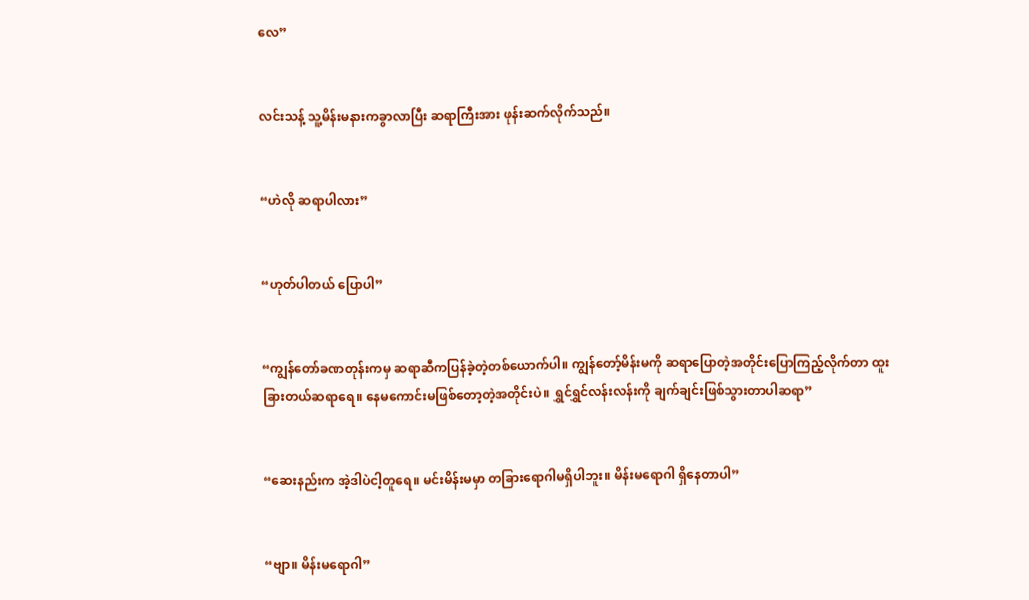လေ”


လင်းသန့် သူ့မိန်းမနားကခွာလာပြီး ဆရာကြီးအား ဖုန်းဆက်လိုက်သည်။


“ဟဲလို ဆရာပါလား”


“ဟုတ်ပါတယ် ပြောပါ”


“ကျွန်တော်ခဏတုန်းကမှ ဆရာဆီကပြန်ခဲ့တဲ့တစ်ယောက်ပါ။ ကျွန်တော့်မိန်းမကို ဆရာပြောတဲ့အတိုင်းပြောကြည့်လိုက်တာ ထူးခြားတယ်ဆရာရေ။ နေမကောင်းမဖြစ်တော့တဲ့အတိုင်းပဲ။ ရွှင်ရွှင်လန်းလန်းကို ချက်ချင်းဖြစ်သွားတာပါဆရာ”


“ဆေးနည်းက အဲ့ဒါပဲငါ့တူရေ။ မင်းမိန်းမမှာ တခြားရောဂါမရှိပါဘူး။ မိန်းမရောဂါ ရှိနေတာပါ”


“ဗျာ။ မိန်းမရောဂါ”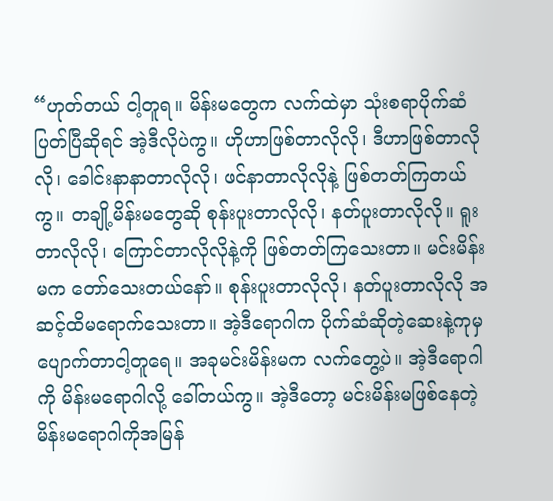“ဟုတ်တယ် ငါ့တူရ။ မိန်းမတွေက လက်ထဲမှာ သုံးစရာပိုက်ဆံပြတ်ပြီဆိုရင် အဲ့ဒီလိုပဲကွ။ ဟိုဟာဖြစ်တာလိုလို၊ ဒီဟာဖြစ်တာလိုလို၊ ခေါင်းနာနာတာလိုလို၊ ဖင်နာတာလိုလိုနဲ့ ဖြစ်တတ်ကြတယ်ကွ။ တချို့မိန်းမတွေဆို စုန်းပူးတာလိုလို၊ နတ်ပူးတာလိုလို။ ရူးတာလိုလို၊ ကြောင်တာလိုလိုနဲ့ကို ဖြစ်တတ်ကြသေးတာ။ မင်းမိန်းမက တော်သေးတယ်နော်။ စုန်းပူးတာလိုလို၊ နတ်ပူးတာလိုလို အဆင့်ထိမရောက်သေးတာ။ အဲ့ဒီရောဂါက ပိုက်ဆံဆိုတဲ့ဆေးနဲ့ကုမှ ပျောက်တာငါ့တူရေ။ အခုမင်းမိန်းမက လက်တွေ့ပဲ။ အဲ့ဒီရောဂါကို မိန်းမရောဂါလို့ ခေါ်တယ်ကွ။ အဲ့ဒီတော့ မင်းမိန်းမဖြစ်နေတဲ့ မိန်းမရောဂါကိုအမြန်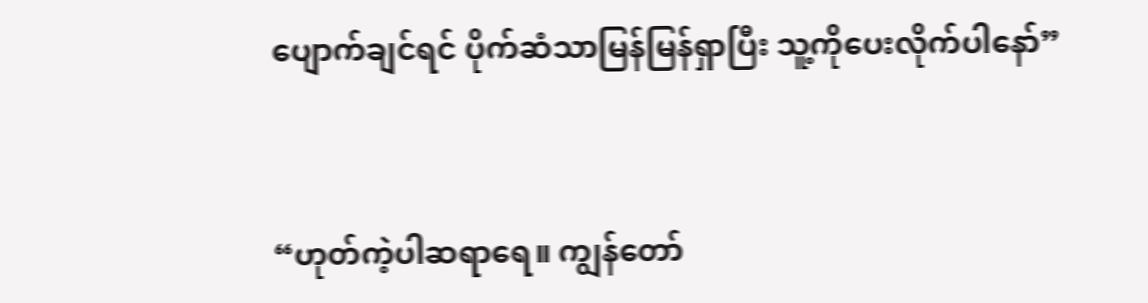ပျောက်ချင်ရင် ပိုက်ဆံသာမြန်မြန်ရှာပြီး သူ့ကိုပေးလိုက်ပါနော်”


“ဟုတ်ကဲ့ပါဆရာရေ။ ကျွန်တော်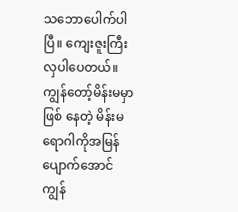သ‌ဘောပေါက်ပါပြီ။ ကျေးဇူးကြီးလှပါပေတယ်။ ကျွန်တော့်မိန်းမမှာဖြစ် နေတဲ့ မိန်းမရောဂါကိုအမြန်ပျောက်အောင် ကျွန်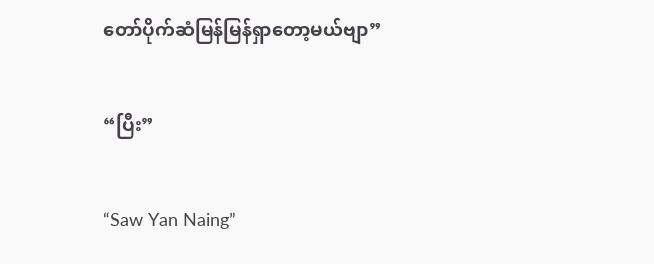တော်ပိုက်ဆံမြန်မြန်ရှာတော့မယ်ဗျာ”


“ပြီး”


“Saw Yan Naing”